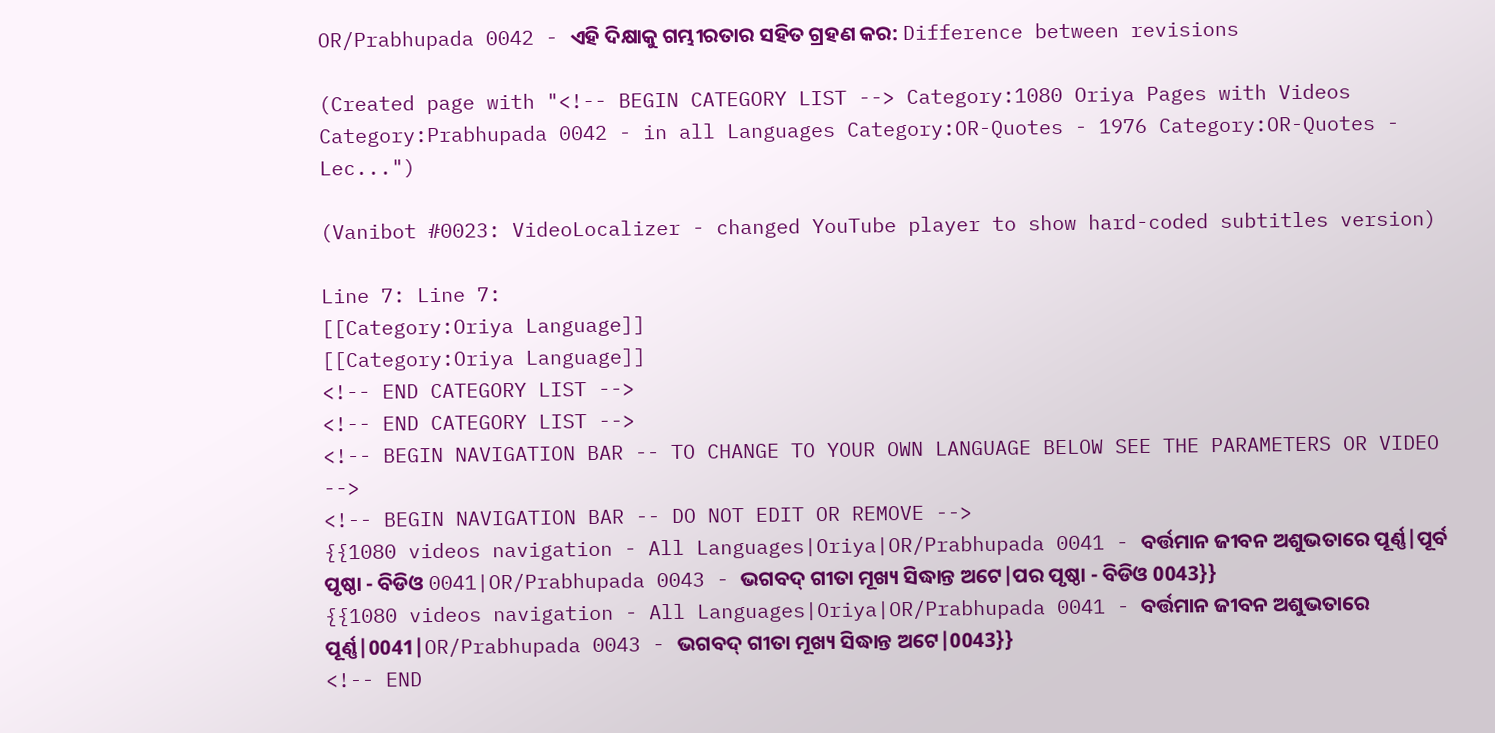OR/Prabhupada 0042 - ଏହି ଦିକ୍ଷାକୁ ଗମ୍ଭୀରତାର ସହିତ ଗ୍ରହଣ କର: Difference between revisions

(Created page with "<!-- BEGIN CATEGORY LIST --> Category:1080 Oriya Pages with Videos Category:Prabhupada 0042 - in all Languages Category:OR-Quotes - 1976 Category:OR-Quotes - Lec...")

(Vanibot #0023: VideoLocalizer - changed YouTube player to show hard-coded subtitles version)

Line 7: Line 7:
[[Category:Oriya Language]]
[[Category:Oriya Language]]
<!-- END CATEGORY LIST -->
<!-- END CATEGORY LIST -->
<!-- BEGIN NAVIGATION BAR -- TO CHANGE TO YOUR OWN LANGUAGE BELOW SEE THE PARAMETERS OR VIDEO -->
<!-- BEGIN NAVIGATION BAR -- DO NOT EDIT OR REMOVE -->
{{1080 videos navigation - All Languages|Oriya|OR/Prabhupada 0041 - ବର୍ତ୍ତମାନ ଜୀବନ ଅଶୁଭତାରେ ପୂର୍ଣ୍ଣ|ପୂର୍ବ ପୃଷ୍ଠା - ବିଡିଓ 0041|OR/Prabhupada 0043 - ଭଗବଦ୍ ଗୀତା ମୂଖ୍ୟ ସିଦ୍ଧାନ୍ତ ଅଟେ|ପର ପୃଷ୍ଠା - ବିଡିଓ 0043}}
{{1080 videos navigation - All Languages|Oriya|OR/Prabhupada 0041 - ବର୍ତ୍ତମାନ ଜୀବନ ଅଶୁଭତାରେ ପୂର୍ଣ୍ଣ|0041|OR/Prabhupada 0043 - ଭଗବଦ୍ ଗୀତା ମୂଖ୍ୟ ସିଦ୍ଧାନ୍ତ ଅଟେ|0043}}
<!-- END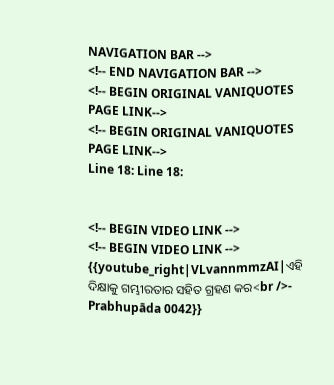NAVIGATION BAR -->
<!-- END NAVIGATION BAR -->
<!-- BEGIN ORIGINAL VANIQUOTES PAGE LINK-->
<!-- BEGIN ORIGINAL VANIQUOTES PAGE LINK-->
Line 18: Line 18:


<!-- BEGIN VIDEO LINK -->
<!-- BEGIN VIDEO LINK -->
{{youtube_right|VLvannmmzAI|ଏହି ଦିକ୍ଷାକୁ ଗମ୍ଭୀରତାର ସହିତ ଗ୍ରହଣ କର<br />- Prabhupāda 0042}}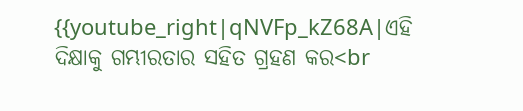{{youtube_right|qNVFp_kZ68A|ଏହି ଦିକ୍ଷାକୁ ଗମ୍ଭୀରତାର ସହିତ ଗ୍ରହଣ କର<br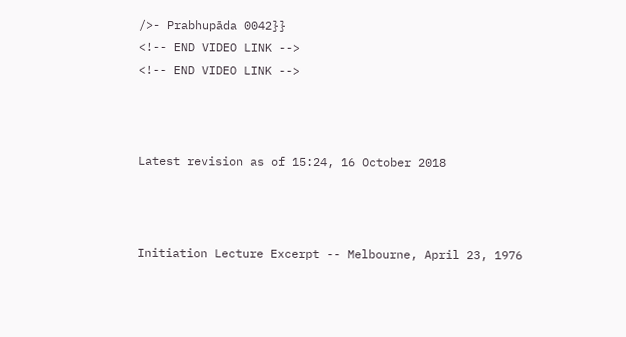/>- Prabhupāda 0042}}
<!-- END VIDEO LINK -->
<!-- END VIDEO LINK -->



Latest revision as of 15:24, 16 October 2018



Initiation Lecture Excerpt -- Melbourne, April 23, 1976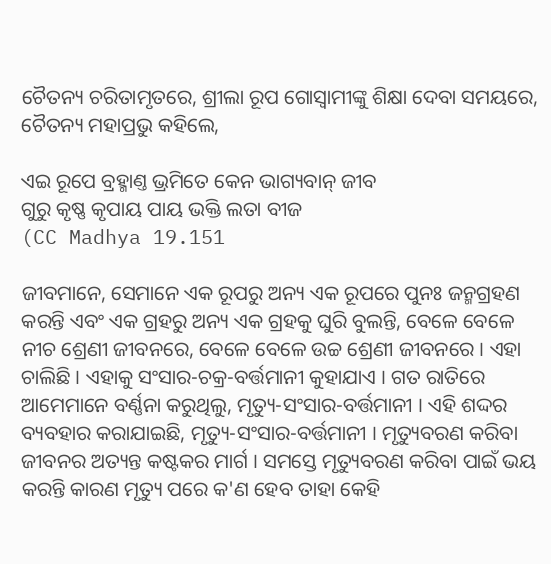ଚୈତନ୍ୟ ଚରିତାମୃତରେ, ଶ୍ରୀଲା ରୂପ ଗୋସ୍ଵାମୀଙ୍କୁ ଶିକ୍ଷା ଦେବା ସମୟରେ, ଚୈତନ୍ୟ ମହାପ୍ରଭୁ କହିଲେ,

ଏଇ ରୂପେ ବ୍ରହ୍ମାଣ୍ତ ଭ୍ରମିତେ କେନ ଭାଗ୍ୟବାନ୍ ଜୀବ
ଗୁରୁ କୃଷ୍ଣ କୃପାୟ ପାୟ ଭକ୍ତି ଲତା ବୀଜ
(CC Madhya 19.151

ଜୀବମାନେ, ସେମାନେ ଏକ ରୂପରୁ ଅନ୍ୟ ଏକ ରୂପରେ ପୁନଃ ଜନ୍ମଗ୍ରହଣ କରନ୍ତି ଏବଂ ଏକ ଗ୍ରହରୁ ଅନ୍ୟ ଏକ ଗ୍ରହକୁ ଘୁରି ବୁଲନ୍ତି, ବେଳେ ବେଳେ ନୀଚ ଶ୍ରେଣୀ ଜୀବନରେ, ବେଳେ ବେଳେ ଉଚ୍ଚ ଶ୍ରେଣୀ ଜୀବନରେ । ଏହା ଚାଲିଛି । ଏହାକୁ ସଂସାର-ଚକ୍ର-ବର୍ତ୍ତମାନୀ କୁହାଯାଏ । ଗତ ରାତିରେ ଆମେମାନେ ବର୍ଣ୍ଣନା କରୁଥିଲୁ, ମୃତ୍ୟୁ-ସଂସାର-ବର୍ତ୍ତମାନୀ । ଏହି ଶଦ୍ଦର ବ୍ୟବହାର କରାଯାଇଛି, ମୃତ୍ୟୁ-ସଂସାର-ବର୍ତ୍ତମାନୀ । ମୃତ୍ୟୁବରଣ କରିବା ଜୀବନର ଅତ୍ୟନ୍ତ କଷ୍ଟକର ମାର୍ଗ । ସମସ୍ତେ ମୃତ୍ୟୁବରଣ କରିବା ପାଇଁ ଭୟ କରନ୍ତି କାରଣ ମୃତ୍ୟୁ ପରେ କ'ଣ ହେବ ତାହା କେହି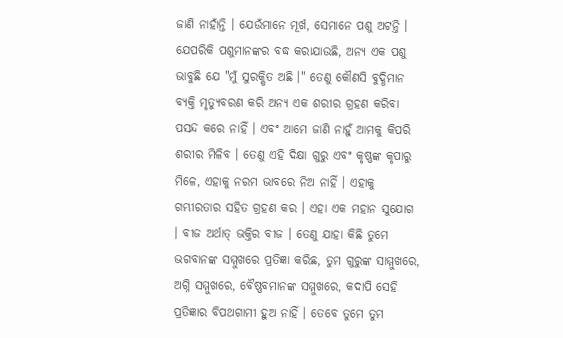ଜାଣି ନାହାଁନ୍ତି । ଯେଉଁମାନେ ମୂର୍ଖ, ସେମାନେ ପଶୁ ଅଟନ୍ତି । ଯେପରିକି ପଶୁମାନଙ୍କର ବଦ୍ଧ କରାଯାଉଛି, ଅନ୍ୟ ଏକ ପଶୁ ଭାବୁଛି ଯେ "ମୁଁ ସୁରକ୍ଷିତ ଅଛି ।" ତେଣୁ କୌଣସି ବୁଦ୍ଧିମାନ ବ୍ୟକ୍ତି ମୃତ୍ୟୁବରଣ କରି ଅନ୍ୟ ଏକ ଶରୀର ଗ୍ରହଣ କରିବା ପସନ୍ଦ କରେ ନାହିଁ । ଏବଂ ଆମେ ଜାଣି ନାହୁଁ ଆମକୁ କିପରି ଶରୀର ମିଳିବ । ତେଣୁ ଏହି ଦିକ୍ଷା ଗୁରୁ ଏବଂ କୃଷ୍ଣଙ୍କ କୃପାରୁ ମିଳେ, ଏହାକୁ ନରମ ଭାବରେ ନିଅ ନାହିଁ । ଏହାକୁ ଗମ୍ଭୀରତାର ସହିତ ଗ୍ରହଣ କର । ଏହା ଏକ ମହାନ ସୁଯୋଗ । ବୀଜ ଅର୍ଥାତ୍ ଭକ୍ତିର ବୀଜ । ତେଣୁ ଯାହା କିଛି ତୁମେ ଭଗବାନଙ୍କ ସମ୍ମୁଖରେ ପ୍ରତିଜ୍ଞା କରିଛ, ତୁମ ଗୁରୁଙ୍କ ସାମ୍ମୁଖରେ, ଅଗ୍ନି ସମ୍ମୁଖରେ, ବୈଷ୍ଣବମାନଙ୍କ ସମ୍ମୁଖରେ, କଦାପି ସେହି ପ୍ରତିଜ୍ଞାର ବିପଥଗାମୀ ହୁଅ ନାହିଁ । ତେବେ ତୁମେ ତୁମ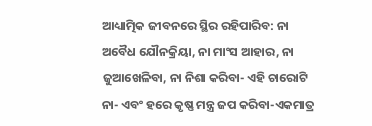ଆଧ୍ୟାତ୍ମିକ ଜୀବନରେ ସ୍ଥିର ରହିପାରିବ: ନା ଅବୈଧ ଯୌନକ୍ରିୟା, ନା ମାଂସ ଆହାର, ନା ଜୁଆଖେଳିବା, ନା ନିଶା କରିବା- ଏହି ଚାରୋଟି ନା- ଏବଂ ହରେ କୃଷ୍ଣ ମନ୍ତ୍ର ଜପ କରିବା-ଏକମାତ୍ର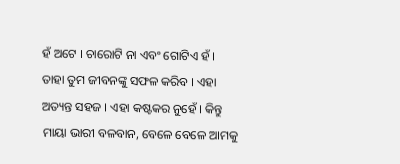ହଁ ଅଟେ । ଚାରୋଟି ନା ଏବଂ ଗୋଟିଏ ହଁ । ତାହା ତୁମ ଜୀବନଙ୍କୁ ସଫଳ କରିବ । ଏହା ଅତ୍ୟନ୍ତ ସହଜ । ଏହା କଷ୍ଟକର ନୁହେଁ । କିନ୍ତୁ ମାୟା ଭାରୀ ବଳବାନ, ବେଳେ ବେଳେ ଆମକୁ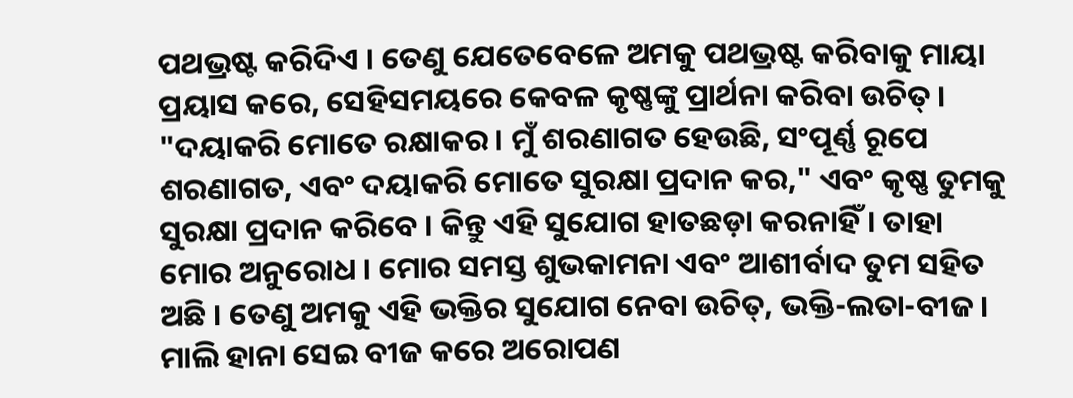ପଥଭ୍ରଷ୍ଟ କରିଦିଏ । ତେଣୁ ଯେତେବେଳେ ଅମକୁ ପଥଭ୍ରଷ୍ଟ କରିବାକୁ ମାୟା ପ୍ରୟାସ କରେ, ସେହିସମୟରେ କେବଳ କୃଷ୍ଣଙ୍କୁ ପ୍ରାର୍ଥନା କରିବା ଉଚିତ୍ । "ଦୟାକରି ମୋତେ ରକ୍ଷାକର । ମୁଁ ଶରଣାଗତ ହେଉଛି, ସଂପୂର୍ଣ୍ଣ ରୂପେ ଶରଣାଗତ, ଏବଂ ଦୟାକରି ମୋତେ ସୁରକ୍ଷା ପ୍ରଦାନ କର," ଏବଂ କୃଷ୍ଣ ତୁମକୁ ସୁରକ୍ଷା ପ୍ରଦାନ କରିବେ । କିନ୍ତୁ ଏହି ସୁଯୋଗ ହାତଛଡ଼ା କରନାହିଁ । ତାହା ମୋର ଅନୁରୋଧ । ମୋର ସମସ୍ତ ଶୁଭକାମନା ଏବଂ ଆଶୀର୍ବାଦ ତୁମ ସହିତ ଅଛି । ତେଣୁ ଅମକୁ ଏହି ଭକ୍ତିର ସୁଯୋଗ ନେବା ଉଚିତ୍, ଭକ୍ତି-ଲତା-ବୀଜ । ମାଲି ହାନା ସେଇ ବୀଜ କରେ ଅରୋପଣ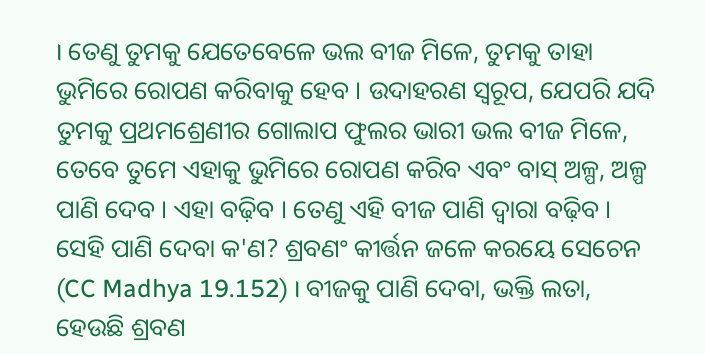। ତେଣୁ ତୁମକୁ ଯେତେବେଳେ ଭଲ ବୀଜ ମିଳେ, ତୁମକୁ ତାହା ଭୁମିରେ ରୋପଣ କରିବାକୁ ହେବ । ଉଦାହରଣ ସ୍ଵରୂପ, ଯେପରି ଯଦି ତୁମକୁ ପ୍ରଥମଶ୍ରେଣୀର ଗୋଲାପ ଫୁଲର ଭାରୀ ଭଲ ବୀଜ ମିଳେ, ତେବେ ତୁମେ ଏହାକୁ ଭୁମିରେ ରୋପଣ କରିବ ଏବଂ ବାସ୍ ଅଳ୍ପ, ଅଳ୍ପ ପାଣି ଦେବ । ଏହା ବଢ଼ିବ । ତେଣୁ ଏହି ବୀଜ ପାଣି ଦ୍ଵାରା ବଢ଼ିବ । ସେହି ପାଣି ଦେବା କ'ଣ? ଶ୍ରବଣଂ କୀର୍ତ୍ତନ ଜଳେ କରୟେ ସେଚେନ (CC Madhya 19.152) । ବୀଜକୁ ପାଣି ଦେବା, ଭକ୍ତି ଲତା, ହେଉଛି ଶ୍ରବଣ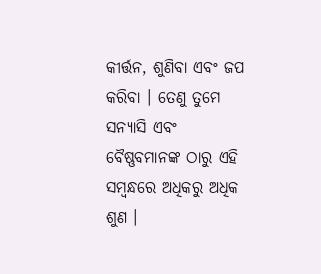କୀର୍ତ୍ତନ, ଶୁଣିବା ଏବଂ ଜପ କରିବା । ତେଣୁ ତୁମେ ସନ୍ୟାସି ଏବଂ ବୈଷ୍ଣବମାନଙ୍କ ଠାରୁ ଏହି ସମ୍ବନ୍ଧରେ ଅଧିକରୁ ଅଧିକ ଶୁଣ ।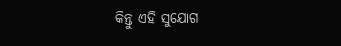କିନ୍ତୁ ଏହି ସୁଯୋଗ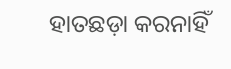ହାତଛଡ଼ା କରନାହିଁ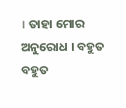। ତାହା ମୋର ଅନୁରୋଧ । ବହୁତ ବହୁତ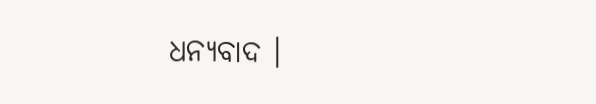ଧନ୍ୟବାଦ ।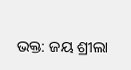ଭକ୍ତ: ଜୟ ଶ୍ରୀଲା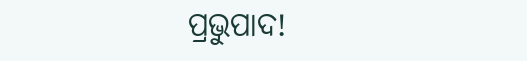ପ୍ରଭୁପାଦ!